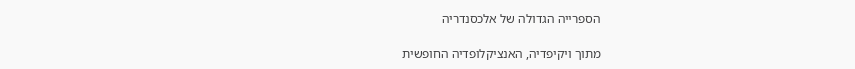הספרייה הגדולה של אלכסנדריה

מתוך ויקיפדיה, האנציקלופדיה החופשית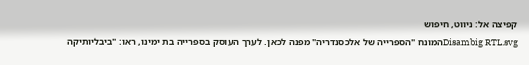קפיצה אל: ניווט, חיפוש
Disambig RTL.svgהמונח "הספרייה של אלכסנדריה" מפנה לכאן. לערך העוסק בספרייה בת ימינו, ראו: "ביבליותיקה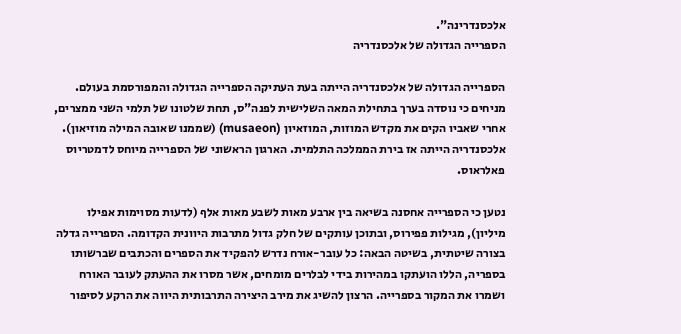אלכסנדרינה".
הספרייה הגדולה של אלכסנדריה

הספרייה הגדולה של אלכסנדריה הייתה בעת העתיקה הספרייה הגדולה והמפורסמת בעולם. מניחים כי נוסדה בערך בתחילת המאה השלישית לפנה"ס, תחת שלטונו של תלמי השני ממצרים, אחרי שאביו הקים את מקדש המוזות, המוזאיון (musaeon) (שממנו שאובה המילה מוזיאון). אלכסנדריה הייתה אז בירת הממלכה התלמית. הארגון הראשוני של הספרייה מיוחס לדמטריוס פאלראוס.

נטען כי הספרייה אחסנה בשיאה בין ארבע מאות לשבע מאות אלף (לדעות מסוימות אפילו מיליון), מגילות פפירוס, ובתוכן עותקים של חלק גדול מתרבות היוונית הקדומה. הספרייה גדלה בצורה שיטתית, בשיטה הבאה: כל עובר-אורח נדרש להפקיד את הספרים והכתבים שברשותו בספריה, הללו הועתקו במהירות בידי לבלרים מומחים, אשר מסרו את ההעתק לעובר האורח ושמרו את המקור בספרייה. הרצון להשיג את מירב היצירה התרבותית היווה את הרקע לסיפור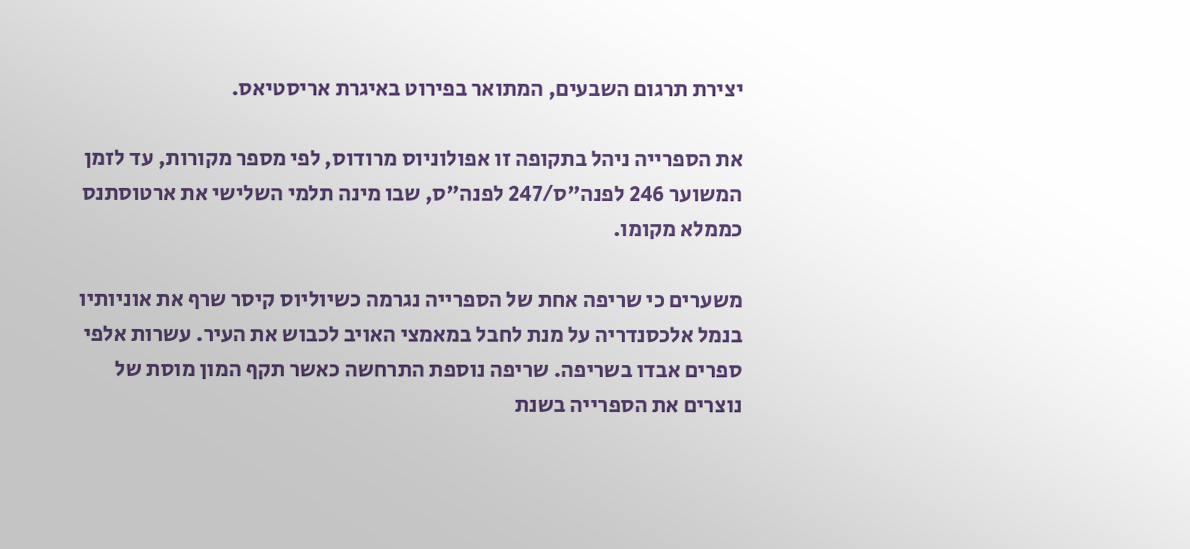יצירת תרגום השבעים, המתואר בפירוט באיגרת אריסטיאס.

את הספרייה ניהל בתקופה זו אפולוניוס מרודוס, לפי מספר מקורות, עד לזמן המשוער 246 לפנה"ס/247 לפנה"ס, שבו מינה תלמי השלישי את ארטוסתנס כממלא מקומו.

משערים כי שריפה אחת של הספרייה נגרמה כשיוליוס קיסר שרף את אוניותיו בנמל אלכסנדריה על מנת לחבל במאמצי האויב לכבוש את העיר. עשרות אלפי ספרים אבדו בשריפה. שריפה נוספת התרחשה כאשר תקף המון מוסת של נוצרים את הספרייה בשנת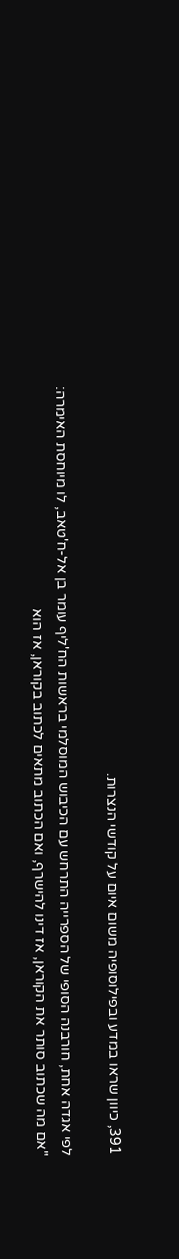391, כיוון שראו במדע ובפילוסופיה משום איום על קודשי הנצרות.

לפי אגדה אחת, חורבנה הסופי של הספרייה התרחש עם הכיבוש המוסלמי בראשות הח'ליף עומר בן אל-ח'טאב, לו מיוחסת האימרה: "אם מה שכתוב סותר את הקוראן, אז דינו להישרף, ואם הכתוב מתאים לכתוב בקוראן, אז הוא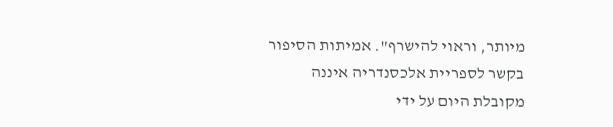מיותר, וראוי להישרף". אמיתות הסיפור בקשר לספריית אלכסנדריה איננה מקובלת היום על ידי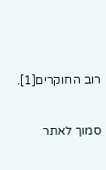רוב החוקרים[1].

סמוך לאתר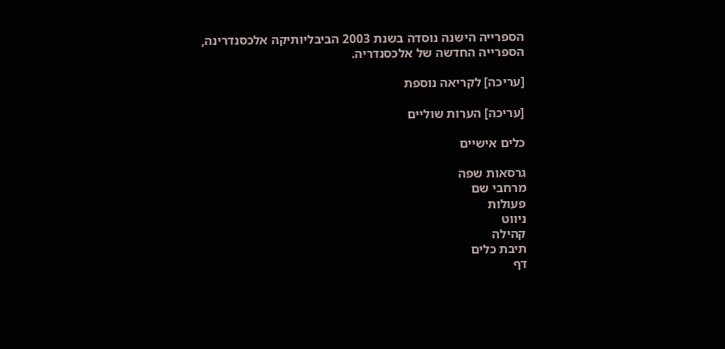הספרייה הישנה נוסדה בשנת 2003 הביבליותיקה אלכסנדרינה, הספרייה החדשה של אלכסנדריה.

[עריכה] לקריאה נוספת

[עריכה] הערות שוליים

כלים אישיים

גרסאות שפה
מרחבי שם
פעולות
ניווט
קהילה
תיבת כלים
דף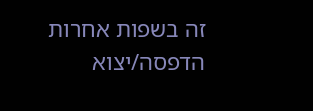זה בשפות אחרות
הדפסה/יצוא